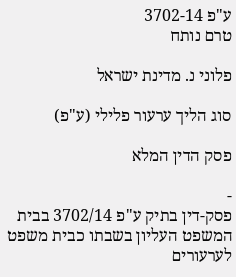ע"פ 3702-14
טרם נותח

פלוני נ. מדינת ישראל

סוג הליך ערעור פלילי (ע"פ)

פסק הדין המלא

-
פסק-דין בתיק ע"פ 3702/14 בבית המשפט העליון בשבתו כבית משפט לערעורים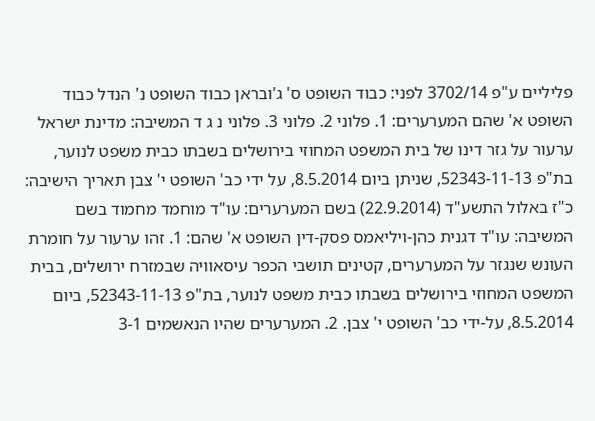פליליים ע"פ 3702/14 לפני: כבוד השופט ס' ג'ובראן כבוד השופט נ' הנדל כבוד השופט א' שהם המערערים: 1. פלוני 2. פלוני 3. פלוני נ ג ד המשיבה: מדינת ישראל ערעור על גזר דינו של בית המשפט המחוזי בירושלים בשבתו כבית משפט לנוער, בת"פ 52343-11-13, שניתן ביום 8.5.2014, על ידי כב' השופט י' צבן תאריך הישיבה: כ"ז באלול התשע"ד (22.9.2014) בשם המערערים: עו"ד מוחמד מחמוד בשם המשיבה: עו"ד דגנית כהן-ויליאמס פסק-דין השופט א' שהם: 1. זהו ערעור על חומרת העונש שנגזר על המערערים, קטינים תושבי הכפר עיסאוויה שבמזרח ירושלים, בבית המשפט המחוזי בירושלים בשבתו כבית משפט לנוער, בת"פ 52343-11-13, ביום 8.5.2014, על-ידי כב' השופט י' צבן. 2. המערערים שהיו הנאשמים 3-1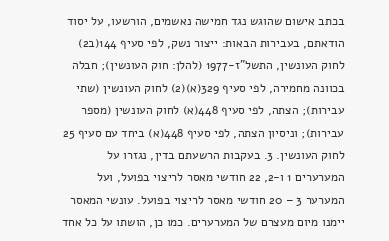בכתב אישום שהוגש נגד חמישה נאשמים, הורשעו, על יסוד הודאתם, בעבירות הבאות: ייצור נשק, לפי סעיף 144(ב2) לחוק העונשין, התשל"ז-1977 (להלן: חוק העונשין); חבלה בכוונה מחמירה, לפי סעיף 329(א)(2) לחוק העונשין (שתי עבירות); הצתה, לפי סעיף 448(א) לחוק העונשין (מספר עבירות); וניסיון הצתה, לפי סעיף 448(א) ביחד עם סעיף 25 לחוק העונשין. 3. בעקבות הרשעתם בדין, נגזרו על המערערים 1 ו-2, 22 חודשי מאסר לריצוי בפועל, ועל המערער 3 – 20 חודשי מאסר לריצוי בפועל. עונשי המאסר יימנו מיום מעצרם של המערערים. כמו כן, הושתו על כל אחד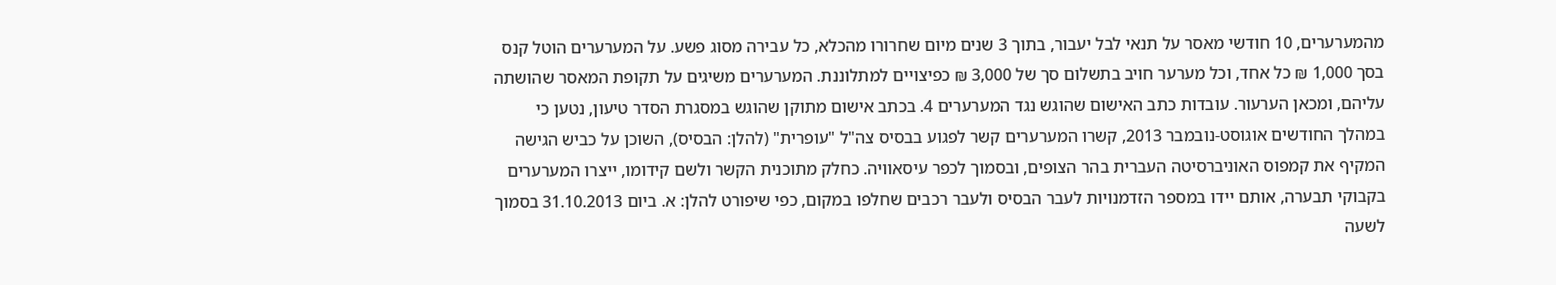מהמערערים, 10 חודשי מאסר על תנאי לבל יעבור, בתוך 3 שנים מיום שחרורו מהכלא, כל עבירה מסוג פשע. על המערערים הוטל קנס בסך 1,000 ₪ כל אחד, וכל מערער חויב בתשלום סך של 3,000 ₪ כפיצויים למתלוננת. המערערים משיגים על תקופת המאסר שהושתה עליהם, ומכאן הערעור. עובדות כתב האישום שהוגש נגד המערערים 4. בכתב אישום מתוקן שהוגש במסגרת הסדר טיעון, נטען כי במהלך החודשים אוגוסט-נובמבר 2013, קשרו המערערים קשר לפגוע בבסיס צה"ל "עופרית" (להלן: הבסיס), השוכן על כביש הגישה המקיף את קמפוס האוניברסיטה העברית בהר הצופים, ובסמוך לכפר עיסאוויה. כחלק מתוכנית הקשר ולשם קידומו, ייצרו המערערים בקבוקי תבערה, אותם יידו במספר הזדמנויות לעבר הבסיס ולעבר רכבים שחלפו במקום, כפי שיפורט להלן: א. ביום 31.10.2013 בסמוך לשעה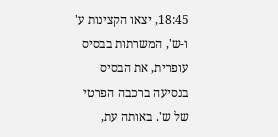18:45, יצאו הקצינות ע' ו-ש', המשרתות בבסיס עופרית, את הבסיס בנסיעה ברכבה הפרטי של ש'. באותה עת,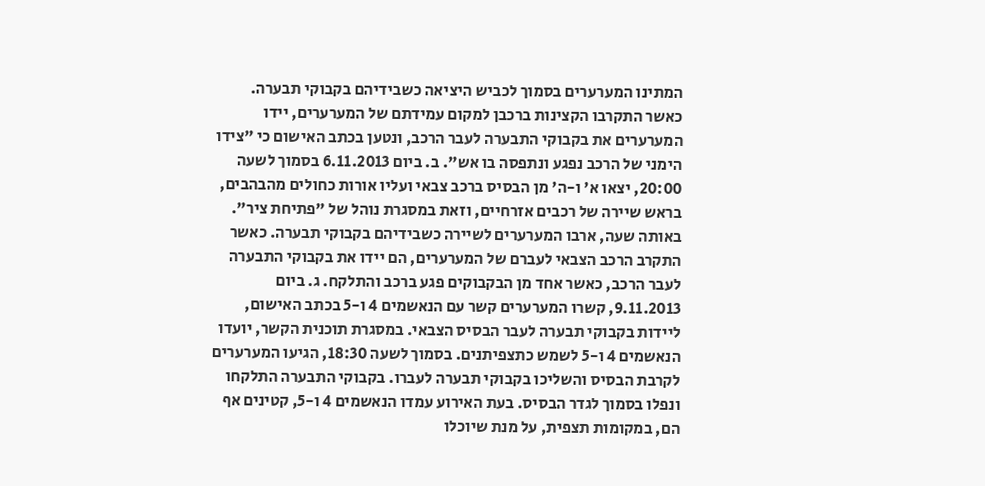המתינו המערערים בסמוך לכביש היציאה כשבידיהם בקבוקי תבערה. כאשר התקרבו הקצינות ברכבן למקום עמידתם של המערערים, יידו המערערים את בקבוקי התבערה לעבר הרכב, ונטען בכתב האישום כי "צידו הימני של הרכב נפגע ונתפסה בו אש". ב. ביום 6.11.2013 בסמוך לשעה 20:00, יצאו א' ו-ה' מן הבסיס ברכב צבאי ועליו אורות כחולים מהבהבים, בראש שיירה של רכבים אזרחיים, וזאת במסגרת נוהל של "פתיחת ציר". באותה שעה, ארבו המערערים לשיירה כשבידיהם בקבוקי תבערה. כאשר התקרב הרכב הצבאי לעברם של המערערים, הם יידו את בקבוקי התבערה לעבר הרכב, כאשר אחד מן הבקבוקים פגע ברכב והתלקח. ג. ביום 9.11.2013, קשרו המערערים קשר עם הנאשמים 4 ו-5 בכתב האישום, ליידות בקבוקי תבערה לעבר הבסיס הצבאי. במסגרת תוכנית הקשר, יועדו הנאשמים 4 ו-5 לשמש כתצפיתנים. בסמוך לשעה 18:30, הגיעו המערערים לקרבת הבסיס והשליכו בקבוקי תבערה לעברו. בקבוקי התבערה התלקחו ונפלו בסמוך לגדר הבסיס. בעת האירוע עמדו הנאשמים 4 ו-5, קטינים אף הם, במקומות תצפית, על מנת שיוכלו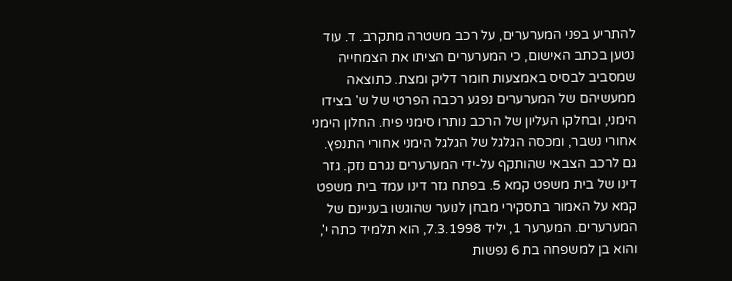להתריע בפני המערערים, על רכב משטרה מתקרב. ד. עוד נטען בכתב האישום, כי המערערים הציתו את הצמחייה שמסביב לבסיס באמצעות חומר דליק ומצת. כתוצאה ממעשיהם של המערערים נפגע רכבה הפרטי של ש' בצידו הימני, ובחלקו העליון של הרכב נותרו סימני פיח. החלון הימני אחורי נשבר, ומכסה הגלגל של הגלגל הימני אחורי התנפץ. גם לרכב הצבאי שהותקף על-ידי המערערים נגרם נזק. גזר דינו של בית משפט קמא 5. בפתח גזר דינו עמד בית משפט קמא על האמור בתסקירי מבחן לנוער שהוגשו בעניינם של המערערים. המערער 1, יליד 7.3.1998, הוא תלמיד כתה י', והוא בן למשפחה בת 6 נפשות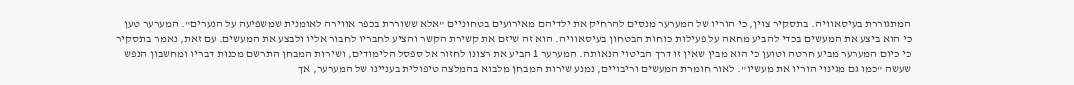המתגוררת בעיסאוויה. בתסקיר צוין, כי הוריו של המערער מנסים להרחיק את ילדיהם מאירועים בטחוניים "אלא ששוררת בכפר אווירה לאומנית שמשפיעה על הנערים". המערער טען כי הוא ביצע את המעשים בכדי להביע מחאה על פעילות כוחות הבטחון בעיסאוויה. הוא זה שיזם את קשירת הקשר והציע לחבריו לחבור אליו ולבצע את המעשים. עם זאת, נאמר בתסקיר כי כיום המערער מביע חרטה וטוען כי הוא מבין שאין זו דרך הביטוי הנאותה. המערער 1 הביע את רצונו לחזור אל ספסל הלימודים, ושירות המבחן התרשם מכנות דבריו ומחשבון הנפש שעשה "כמו גם מגינוי הוריו את מעשיו". לאור חומרת המעשים וריבויים, נמנע שירות המבחן מלבוא בהמלצה טיפולית בעניינו של המערער, אך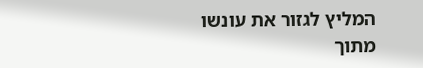המליץ לגזור את עונשו מתוך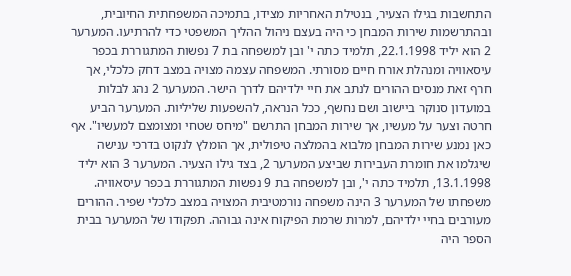התחשבות בגילו הצעיר, בנטילת האחריות מצידו, בתמיכה המשפחתית החיובית, ובהתרשמות שירות המבחן כי היה בעצם ניהול ההליך המשפטי כדי להרתיעו. המערער 2 הוא יליד 22.1.1998, תלמיד כתה י' ובן למשפחה בת 7 נפשות המתגוררת בכפר עיסאוויה ומנהלת אורח חיים מסורתי. המשפחה עצמה מצויה במצב דחק כלכלי, אך חרף זאת מנסים ההורים לנתב את חיי ילדיהם לדרך הישר. המערער 2 נהג לבלות במועדון סנוקר ביישוב ושם נחשף, ככל הנראה, להשפעות שליליות. המערער הביע חרטה וצער על מעשיו, אך שירות המבחן התרשם "מיחס שטחי ומצומצם למעשיו". אף כאן נמנע שירות המבחן מלבוא בהמלצה טיפולית, אך הומלץ לנקוט בדרכי ענישה שיגלמו את חומרת העבירות שביצע המערער 2, בצד גילו הצעיר. המערער 3 הוא יליד 13.1.1998, תלמיד כתה י', ובן למשפחה בת 9 נפשות המתגוררת בכפר עיסאוויה. משפחתו של המערער 3 הינה משפחה נורמטיבית המצויה במצב כלכלי שפיר. ההורים מעורבים בחיי ילדיהם, למרות שרמת הפיקוח אינה גבוהה. תפקודו של המערער בבית הספר היה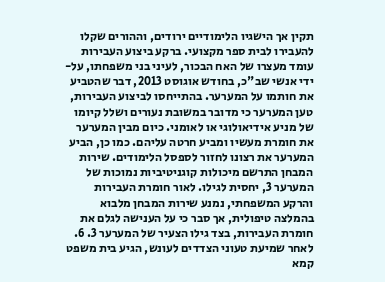תקין אך הישגיו הלימודיים ירודים, וההורים שקלו להעבירו לבית ספר מקצועי. ברקע ביצוע העבירות עומד מעצרו של האח הבכור, לעיני בני משפחתו, על-ידי אנשי שב"כ, בחודש אוגוסט 2013, דבר שהטביע את חותמו על המערער. בהתייחסו לביצוע העבירות, טען המערער כי מדובר במשובת נעורים ושלל קיומו של מניע אידיאולוגי או לאומני. כיום מבין המערער את חומרת מעשיו ומביע חרטה עליהם. כמו כן, הביע המערער את רצונו לחזור לספסל הלימודים. שירות המבחן התרשם מיכולות קוגניטיביות נמוכות של המערער 3, יחסית לגילו. לאור חומרת העבירות והרקע המשפחתי, נמנע שירות המבחן מלבוא בהמלצה טיפולית, אך סבר כי על הענישה לגלם את חומרת העבירות, בצד גילו הצעיר של המערער 3. 6. לאחר שמיעת טעוני הצדדים לעונש, הגיע בית משפט קמא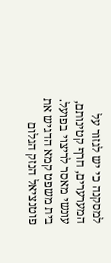למסקנה כי יש לגזור על המערערים, חרף קטינותם, עונשי מאסר לריצוי בפועל. בית משפט קמא הדגיש את פוטנציאל הנזק הגלום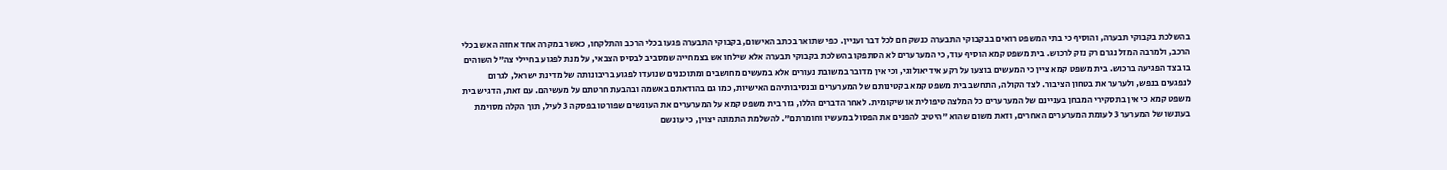בהשלכת בקבוקי תבערה, והוסיף כי בתי המשפט רואים בבקבוקי התבערה כנשק חם לכל דבר ועניין. כפי שתואר בכתב האישום, בקבוקי התבערה פגעו בכלי הרכב והתלקחו, כאשר במקרה אחד אחזה האש בכלי הרכב, ולמרבה המזל נגרם רק נזק לרכוש. בית משפט קמא הוסיף עוד, כי המערערים לא הסתפקו בהשלכת בקבוקי תבערה אלא שילחו אש בצמחייה שמסביב לבסיס הצבאי, על מנת לפגוע בחיילי צה"ל השוהים בו בצד הפגיעה ברכוש. בית משפט קמא ציין כי המעשים בוצעו על רקע אידיאולוגי, וכי אין מדובר במשובת נעורים אלא במעשים מחושבים ומתוכננים שנועדו לפגוע בריבונותה של מדינת ישראל, לגרום לנפגעים בנפש, ולערער את בטחון הציבור. לצד הקולה, התחשב בית משפט קמא בקטינותם של המערערים ובנסיבותיהם האישיות, כמו גם בהודאתם באשמה ובהבעת חרטתם על מעשיהם. עם זאת, הדגיש בית משפט קמא כי אין בתסקירי המבחן בעניינם של המערערים כל המלצה טיפולית או שיקומית. לאחר הדברים הללו, גזר בית משפט קמא על המערערים את העונשים שפורטו בפסקה 3 לעיל, תוך הקלה מסוימת בעונשו של המערער 3 לעומת המערערים האחרים, וזאת משום שהוא "היטיב להפנים את הפסול במעשיו וחומרתם". להשלמת התמונה יצוין, כי עונשם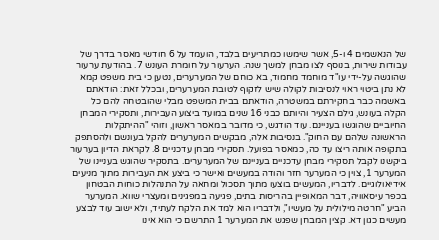של הנאשמים 4 ו-5, אשר שימשו כמתריעים בלבד, הועמד על 6 חודשי מאסר בדרך של עבודות שירות, בנוסף לצו מבחן למשך שנה. הערעור על חומרת העונש 7. בהודעת ערעור שהוגשה על-ידי עו"ד מוחמד מחמוד, בא כוחם של המערערים, נטען כי בית משפט קמא לא נתן ביטוי ראוי לנסיבות לקולה שיש לזקוף לטובת המערערים, ובכלל זאת: הודאתם באשמה כבר בחקירתם במשטרה, הודאתם בבית המשפט מבלי שהובטחה להם כל הקלה בעונש, גילם הצעיר והיותם כבני 16 שנים במועד ביצוע העבירות, ותסקירי המבחן החיוביים שהוגשו בעניינם. עוד הודגש, כי מדובר במאסר ראשון, וזוהי "ההיתקלות הראשונה שלהם עם החוק". בנסיבות אלה, מבקשים המערערים להקל בעונשם ולהסתפק בתקופה אותה ריצו עד כה, כמאסר בפועל. תסקירי מבחן עדכניים 8. לקראת הדיון בערעור ביקשנו לקבל תסקירי מבחן עדכניים בעניינם של המערערים. בתסקיר שהוגש בעניינו של המערער 1, צוין כי המערער חזר והודה במעשים ואישר כי ביצע את העבירות מתוך מניעים אידיאולוגיים. לדבריו, המעשים בוצעו מתוך תסכול ומחאה על התנהלות כוחות הבטחון בכפר עיסאוויה, דבר המאופיין בהריסות בתים, פגיעה במפגינים ומעצרי שווא. המערער הביע "חרטה מילולית על מעשיו", ולדבריו הוא למד את הלקח לעתיד, ולא ישוב עוד לבצע מעשים כגון דא. קצין המבחן שפגש את המערער 1 התרשם כי הוא אינו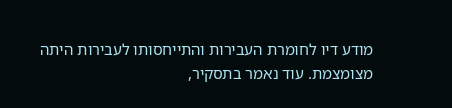מודע דיו לחומרת העבירות והתייחסותו לעבירות היתה מצומצמת. עוד נאמר בתסקיר,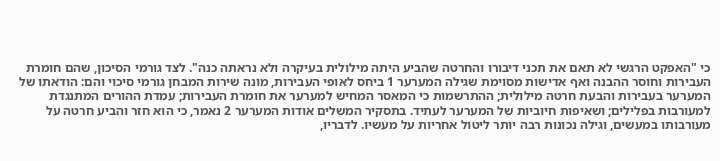כי "האפקט הרגשי לא תאם את תכני דיבורו והחרטה שהביע היתה מילולית בעיקרה ולא נראתה כנה". לצד גורמי הסיכון, שהם חומרת העבירות וחוסר ההבנה ואף אדישות מסוימת שגילה המערער 1 ביחס לאופי העבירות, מונה שירות המבחן גורמי סיכוי והם: הודאתו של המערער בעבירות והבעת חרטה מילולית; ההתרשמות כי המאסר המחיש למערער את חומרת העבירות; עמדת ההורים המתנגדת למעורבות בפלילים; ושאיפות חיוביות של המערער לעתיד. בתסקיר המשלים אודות המערער 2 נאמר, כי הוא חזר והביע חרטה על מעורבותו במעשים, וגילה נכונות רבה יותר ליטול אחריות על מעשיו. לדבריו,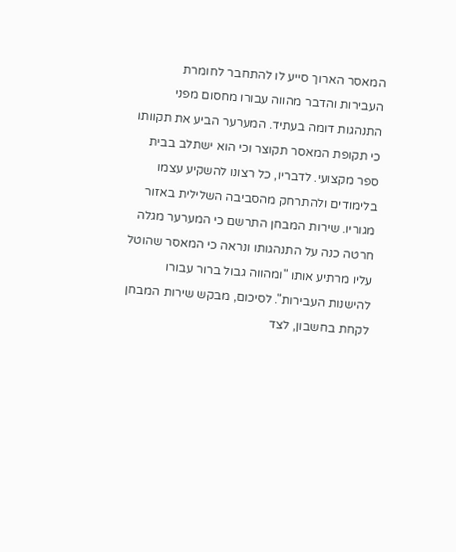המאסר הארוך סייע לו להתחבר לחומרת העבירות והדבר מהווה עבורו מחסום מפני התנהגות דומה בעתיד. המערער הביע את תקוותו כי תקופת המאסר תקוצר וכי הוא ישתלב בבית ספר מקצועי. לדבריו, כל רצונו להשקיע עצמו בלימודים ולהתרחק מהסביבה השלילית באזור מגוריו. שירות המבחן התרשם כי המערער מגלה חרטה כנה על התנהגותו ונראה כי המאסר שהוטל עליו מרתיע אותו "ומהווה גבול ברור עבורו להישנות העבירות". לסיכום, מבקש שירות המבחן לקחת בחשבון, לצד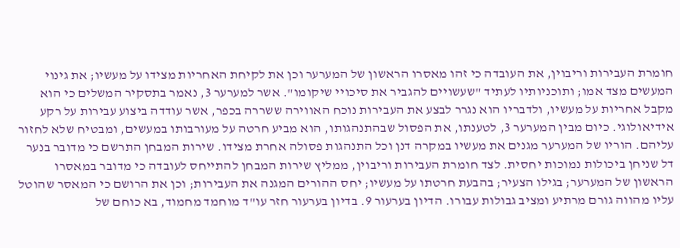חומרת העבירות וריבוין, את העובדה כי זהו מאסרו הראשון של המערער וכן את לקיחת האחריות מצידו על מעשיו; את גינוי המעשים מצד אמו; ותוכניותיו לעתיד "שעשויים להגביר את סיכויי שיקומו". אשר למערער 3, נאמר בתסקיר המשלים כי הוא מקבל אחריות על מעשיו, ולדבריו הוא נגרר לבצע את העבירות נוכח האווירה ששררה בכפר, אשר עודדה ביצוע עבירות על רקע אידיאולוגי. כיום מבין המערער 3, לטענתו, את הפסול שבהתנהגותו, הוא מביע חרטה על מעורבותו במעשים, ומבטיח שלא לחזור עליהם. הוריו של המערער מגנים את מעשיו במקרה דנן וכל התנהגות פסולה אחרת מצידו. שירות המבחן התרשם כי מדובר בנער דל שניחן ביכולות נמוכות יחסית. לצד חומרת העבירות וריבוין, ממליץ שירות המבחן להתייחס לעובדה כי מדובר במאסרו הראשון של המערער; בגילו הצעיר; בהבעת חרטתו על מעשיו; יחס ההורים המגנה את העבירות; וכן את הרושם כי המאסר שהוטל עליו מהווה גורם מרתיע ומציב גבולות עבורו. הדיון בערעור 9. בדיון בערעור חזר עו"ד מוחמד מחמוד, בא כוחם של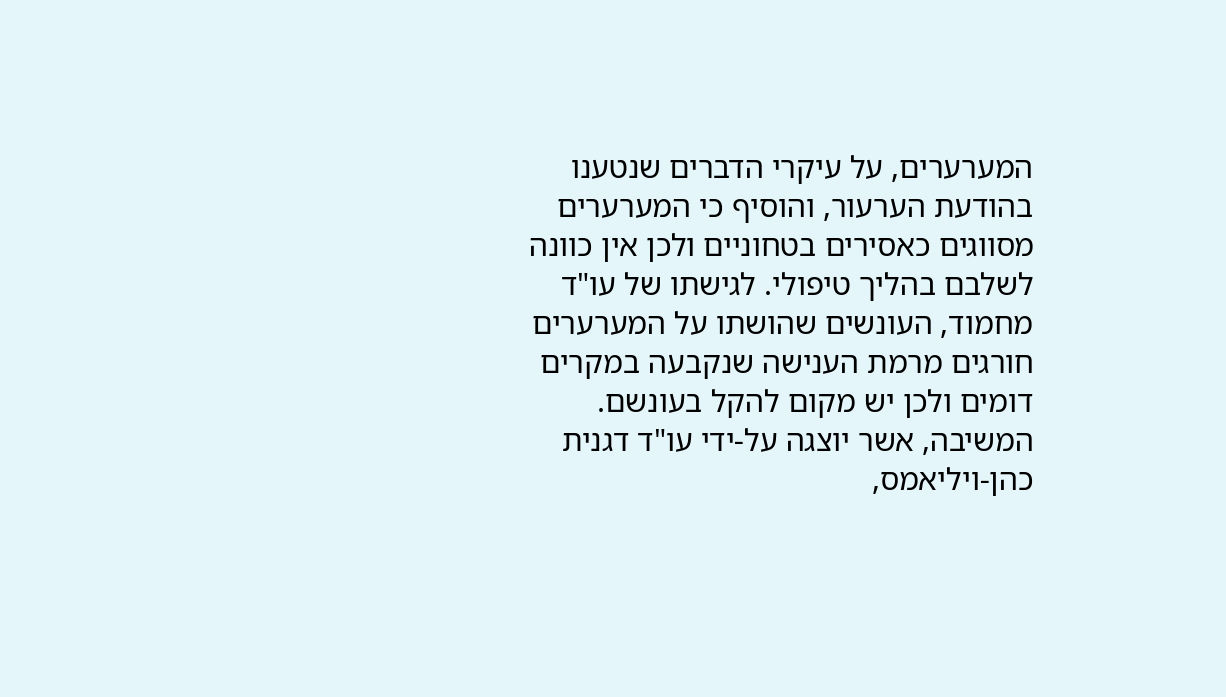המערערים, על עיקרי הדברים שנטענו בהודעת הערעור, והוסיף כי המערערים מסווגים כאסירים בטחוניים ולכן אין כוונה לשלבם בהליך טיפולי. לגישתו של עו"ד מחמוד, העונשים שהושתו על המערערים חורגים מרמת הענישה שנקבעה במקרים דומים ולכן יש מקום להקל בעונשם. המשיבה, אשר יוצגה על-ידי עו"ד דגנית כהן-ויליאמס,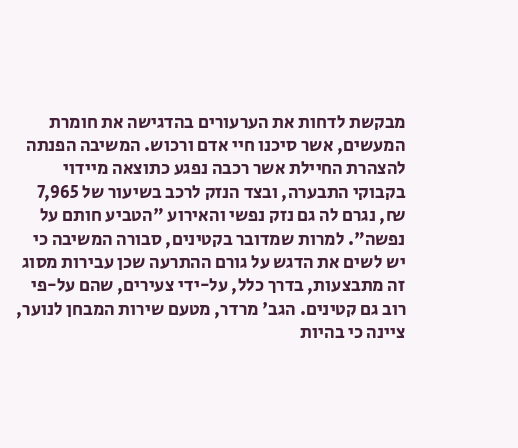מבקשת לדחות את הערעורים בהדגישה את חומרת המעשים, אשר סיכנו חיי אדם ורכוש. המשיבה הפנתה להצהרת החיילת אשר רכבה נפגע כתוצאה מיידוי בקבוקי התבערה, ובצד הנזק לרכב בשיעור של 7,965 ₪, נגרם לה גם נזק נפשי והאירוע "הטביע חותם על נפשה". למרות שמדובר בקטינים, סבורה המשיבה כי יש לשים את הדגש על גורם ההתרעה שכן עבירות מסוג זה מתבצעות, בדרך כלל, על-ידי צעירים, שהם על-פי רוב גם קטינים. הגב' מרדר, מטעם שירות המבחן לנוער, ציינה כי בהיות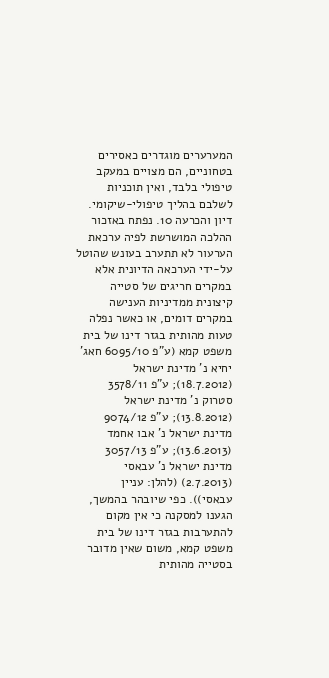המערערים מוגדרים כאסירים בטחוניים, הם מצויים במעקב טיפולי בלבד, ואין תוכניות לשלבם בהליך טיפולי-שיקומי. דיון והכרעה 10. נפתח באזכור ההלכה המושרשת לפיה ערכאת הערעור לא תתערב בעונש שהוטל על-ידי הערכאה הדיונית אלא במקרים חריגים של סטייה קיצונית ממדיניות הענישה במקרים דומים, או כאשר נפלה טעות מהותית בגזר דינו של בית משפט קמא (ע"פ 6095/10 חאג' יחיא נ' מדינת ישראל (18.7.2012); ע"פ 3578/11 סטרוק נ' מדינת ישראל (13.8.2012); ע"פ 9074/12 מדינת ישראל נ' אבו אחמד (13.6.2013); ע"פ 3057/13 מדינת ישראל נ' עבאסי (2.7.2013) (להלן: עניין עבאסי)). כפי שיובהר בהמשך, הגענו למסקנה כי אין מקום להתערבות בגזר דינו של בית משפט קמא, משום שאין מדובר בסטייה מהותית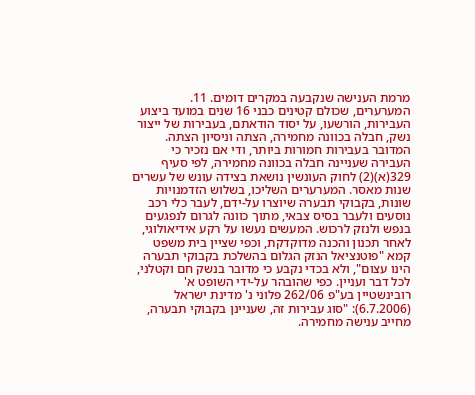מרמת הענישה שנקבעה במקרים דומים. 11. המערערים, שכולם קטינים כבני 16 שנים במועד ביצוע העבירות, הורשעו, על יסוד הודאתם, בעבירות של ייצור נשק, חבלה בכוונה מחמירה, הצתה וניסיון הצתה. המדובר בעבירות חמורות ביותר, ודי אם נזכיר כי העבירה שעניינה חבלה בכוונה מחמירה, לפי סעיף 329(א)(2) לחוק העונשין נושאת בצידה עונש של עשרים שנות מאסר. המערערים השליכו, בשלוש הזדמנויות שונות, בקבוקי תבערה שיוצרו על-ידם, לעבר כלי רכב נוסעים ולעבר בסיס צבאי, מתוך כוונה לגרום לנפגעים בנפש ולנזק לרכוש. המעשים נעשו על רקע אידיאולוגי, לאחר תכנון והכנה מדוקדקת, וכפי שציין בית משפט קמא "פוטנציאל הנזק הגלום בהשלכת בקבוקי תבערה הינו עצום", ולא בכדי נקבע כי מדובר בנשק חם וקטלני, לכל דבר ועניין. כפי שהובהר על-ידי השופט א' רובינשטיין בע"פ 262/06 פלוני נ' מדינת ישראל (6.7.2006): "סוג עבירות זה, שעניינן בקבוקי תבערה, מחייב ענישה מחמירה.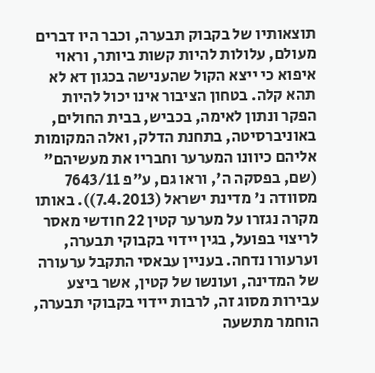תוצאותיו של בקבוק תבערה, וכבר היו דברים מעולם, עלולות להיות קשות ביותר, וראוי איפוא כי ייצא הקול שהענישה בכגון דא לא תהא קלה. בטחון הציבור אינו יכול להיות הפקר ונתון לאימה, בכביש, בבית החולים, באוניברסיטה, בתחנת הדלק, ואלה המקומות אליהם כיוונו המערער וחבריו את מעשיהם" (שם, בפסקה ה', וראו גם, ע"פ 7643/11 מסוודה נ' מדינת ישראל (7.4.2013)). באותו מקרה נגזרו על מערער קטין 22 חודשי מאסר לריצוי בפועל, בגין יידוי בקבוקי תבערה, וערעורו נדחה. בעניין עבאסי התקבל ערעורה של המדינה, ועונשו של קטין, אשר ביצע עבירות מסוג זה, לרבות יידוי בקבוקי תבערה, הוחמר מתשעה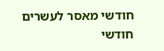חודשי מאסר לעשרים חודשי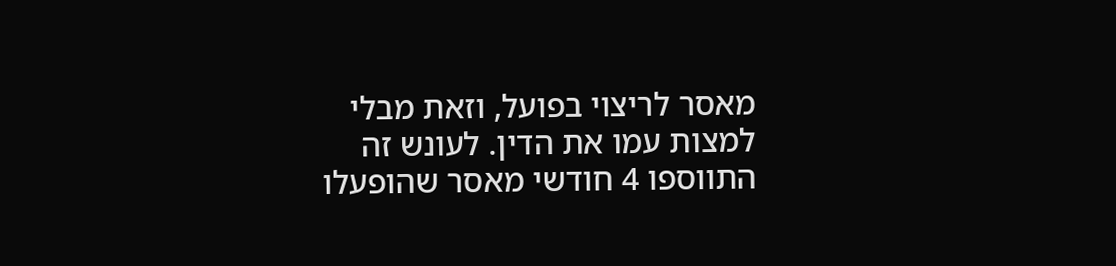מאסר לריצוי בפועל, וזאת מבלי למצות עמו את הדין. לעונש זה התווספו 4 חודשי מאסר שהופעלו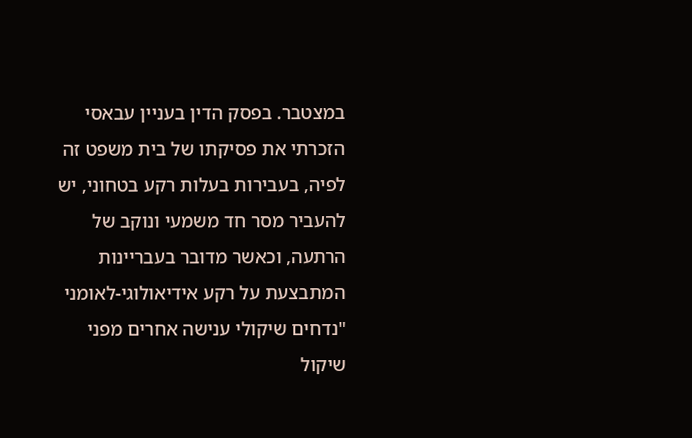במצטבר. בפסק הדין בעניין עבאסי הזכרתי את פסיקתו של בית משפט זה לפיה, בעבירות בעלות רקע בטחוני, יש להעביר מסר חד משמעי ונוקב של הרתעה, וכאשר מדובר בעבריינות המתבצעת על רקע אידיאולוגי-לאומני "נדחים שיקולי ענישה אחרים מפני שיקול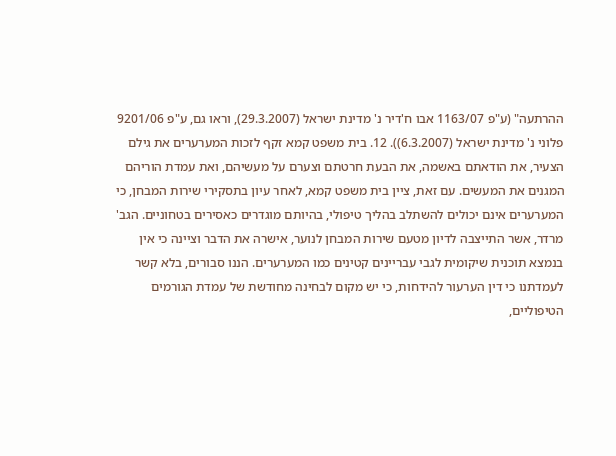ההרתעה" (ע"פ 1163/07 אבו ח'דיר נ' מדינת ישראל (29.3.2007), וראו גם, ע"פ 9201/06 פלוני נ' מדינת ישראל (6.3.2007)). 12. בית משפט קמא זקף לזכות המערערים את גילם הצעיר, את הודאתם באשמה, את הבעת חרטתם וצערם על מעשיהם, ואת עמדת הוריהם המגנים את המעשים. עם זאת, ציין בית משפט קמא, לאחר עיון בתסקירי שירות המבחן, כי המערערים אינם יכולים להשתלב בהליך טיפולי, בהיותם מוגדרים כאסירים בטחוניים. הגב' מרדר, אשר התייצבה לדיון מטעם שירות המבחן לנוער, אישרה את הדבר וציינה כי אין בנמצא תוכנית שיקומית לגבי עבריינים קטינים כמו המערערים. הננו סבורים, בלא קשר לעמדתנו כי דין הערעור להידחות, כי יש מקום לבחינה מחודשת של עמדת הגורמים הטיפוליים,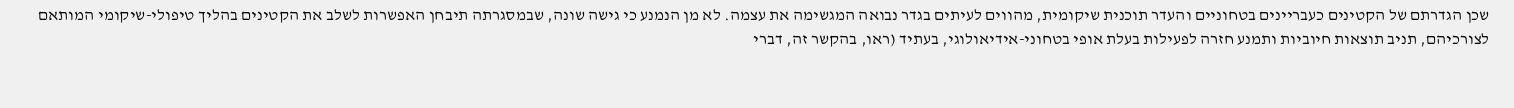שכן הגדרתם של הקטינים כעבריינים בטחוניים והעדר תוכנית שיקומית, מהווים לעיתים בגדר נבואה המגשימה את עצמה. לא מן הנמנע כי גישה שונה, שבמסגרתה תיבחן האפשרות לשלב את הקטינים בהליך טיפולי-שיקומי המותאם לצורכיהם, תניב תוצאות חיוביות ותמנע חזרה לפעילות בעלת אופי בטחוני-אידיאולוגי, בעתיד (ראו, בהקשר זה, דברי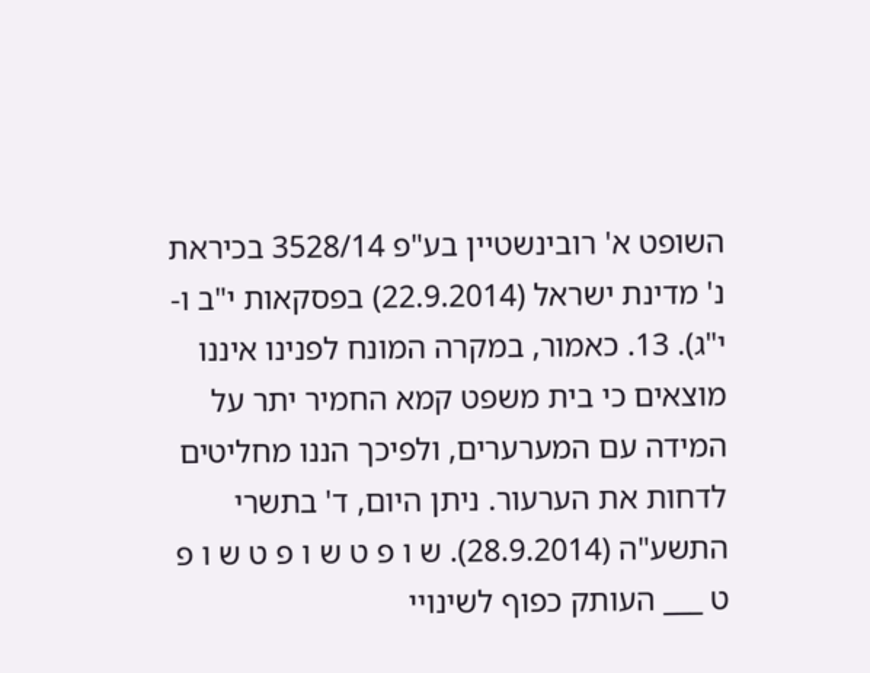השופט א' רובינשטיין בע"פ 3528/14 בכיראת נ' מדינת ישראל (22.9.2014) בפסקאות י"ב ו-י"ג). 13. כאמור, במקרה המונח לפנינו איננו מוצאים כי בית משפט קמא החמיר יתר על המידה עם המערערים, ולפיכך הננו מחליטים לדחות את הערעור. ניתן היום, ד' בתשרי התשע"ה (28.9.2014). ש ו פ ט ש ו פ ט ש ו פ ט ___ העותק כפוף לשינויי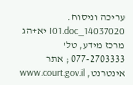עריכה וניסוח. 14037020_I01.doc יא+הג מרכז מידע, טל' 077-2703333 ; אתר אינטרנט, www.court.gov.il